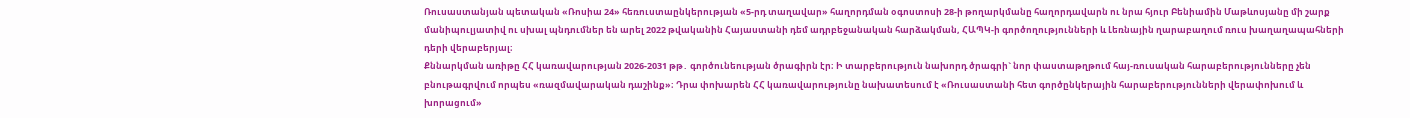Ռուսաստանյան պետական «Ռոսիա 24» հեռուստաընկերության «5-րդ տաղավար» հաղորդման օգոստոսի 28-ի թողարկմանը հաղորդավարն ու նրա հյուր Բենիամին Մաթևոսյանը մի շարք մանիպուլյատիվ ու սխալ պնդումներ են արել 2022 թվականին Հայաստանի դեմ ադրբեջանական հարձակման, ՀԱՊԿ-ի գործողությունների և Լեռնային ղարաբաղում ռուս խաղաղապահների դերի վերաբերյալ։
Քննարկման առիթը ՀՀ կառավարության 2026-2031 թթ․ գործունեության ծրագիրն էր։ Ի տարբերություն նախորդ ծրագրի` նոր փաստաթղթում հայ-ռուսական հարաբերությունները չեն բնութագրվում որպես «ռազմավարական դաշինք»։ Դրա փոխարեն ՀՀ կառավարությունը նախատեսում է «Ռուսաստանի հետ գործընկերային հարաբերությունների վերափոխում և խորացում»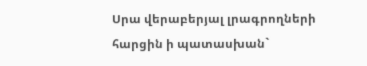Սրա վերաբերյալ լրագրողների հարցին ի պատասխան`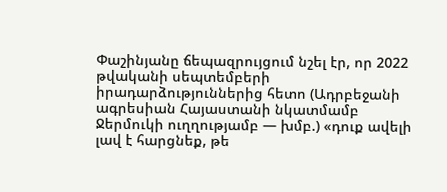Փաշինյանը ճեպազրույցում նշել էր, որ 2022 թվականի սեպտեմբերի իրադարձություններից հետո (Ադրբեջանի ագրեսիան Հայաստանի նկատմամբ Ջերմուկի ուղղությամբ — խմբ.) «դուք ավելի լավ է հարցնեք, թե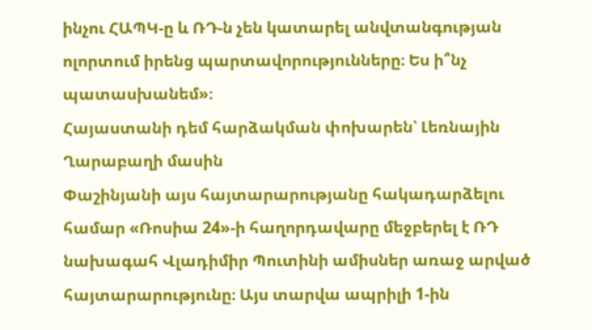ինչու ՀԱՊԿ-ը և ՌԴ-ն չեն կատարել անվտանգության ոլորտում իրենց պարտավորությունները։ Ես ի՞նչ պատասխանեմ»։
Հայաստանի դեմ հարձակման փոխարեն՝ Լեռնային Ղարաբաղի մասին
Փաշինյանի այս հայտարարությանը հակադարձելու համար «Ռոսիա 24»-ի հաղորդավարը մեջբերել է ՌԴ նախագահ Վլադիմիր Պուտինի ամիսներ առաջ արված հայտարարությունը։ Այս տարվա ապրիլի 1-ին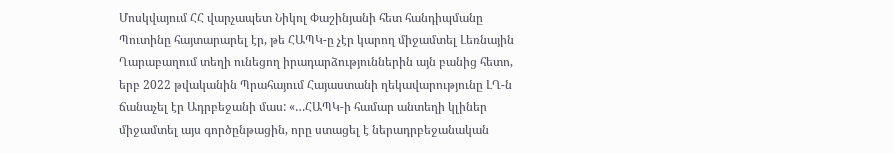Մոսկվայում ՀՀ վարչապետ Նիկոլ Փաշինյանի հետ հանդիպմանը Պուտինը հայտարարել էր, թե ՀԱՊԿ-ը չէր կարող միջամտել Լեռնային Ղարաբաղում տեղի ունեցող իրադարձություններին այն բանից հետո, երբ 2022 թվականին Պրահայում Հայաստանի ղեկավարությունը ԼՂ-ն ճանաչել էր Ադրբեջանի մաս: «…ՀԱՊԿ-ի համար անտեղի կլիներ միջամտել այս գործընթացին, որը ստացել է ներադրբեջանական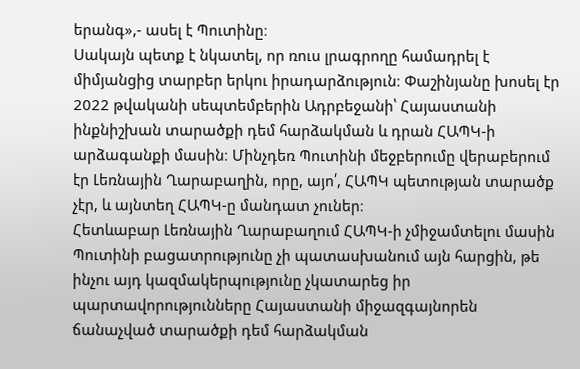երանգ»,- ասել է Պուտինը։
Սակայն պետք է նկատել, որ ռուս լրագրողը համադրել է միմյանցից տարբեր երկու իրադարձություն։ Փաշինյանը խոսել էր 2022 թվականի սեպտեմբերին Ադրբեջանի՝ Հայաստանի ինքնիշխան տարածքի դեմ հարձակման և դրան ՀԱՊԿ-ի արձագանքի մասին։ Մինչդեռ Պուտինի մեջբերումը վերաբերում էր Լեռնային Ղարաբաղին, որը, այո՛, ՀԱՊԿ պետության տարածք չէր, և այնտեղ ՀԱՊԿ-ը մանդատ չուներ։
Հետևաբար Լեռնային Ղարաբաղում ՀԱՊԿ-ի չմիջամտելու մասին Պուտինի բացատրությունը չի պատասխանում այն հարցին, թե ինչու այդ կազմակերպությունը չկատարեց իր պարտավորությունները Հայաստանի միջազգայնորեն ճանաչված տարածքի դեմ հարձակման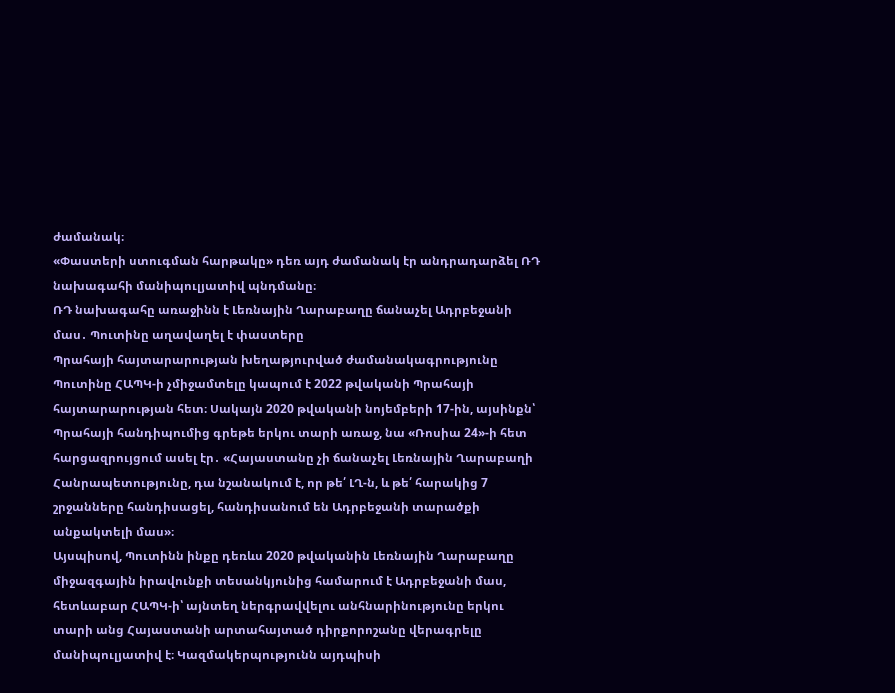ժամանակ։
«Փաստերի ստուգման հարթակը» դեռ այդ ժամանակ էր անդրադարձել ՌԴ նախագահի մանիպուլյատիվ պնդմանը։
ՌԴ նախագահը առաջինն է Լեռնային Ղարաբաղը ճանաչել Ադրբեջանի մաս․ Պուտինը աղավաղել է փաստերը
Պրահայի հայտարարության խեղաթյուրված ժամանակագրությունը
Պուտինը ՀԱՊԿ-ի չմիջամտելը կապում է 2022 թվականի Պրահայի հայտարարության հետ։ Սակայն 2020 թվականի նոյեմբերի 17-ին, այսինքն՝ Պրահայի հանդիպումից գրեթե երկու տարի առաջ, նա «Ռոսիա 24»-ի հետ հարցազրույցում ասել էր․ «Հայաստանը չի ճանաչել Լեռնային Ղարաբաղի Հանրապետությունը, դա նշանակում է, որ թե՛ ԼՂ-ն, և թե՛ հարակից 7 շրջանները հանդիսացել, հանդիսանում են Ադրբեջանի տարածքի անքակտելի մաս»։
Այսպիսով, Պուտինն ինքը դեռևս 2020 թվականին Լեռնային Ղարաբաղը միջազգային իրավունքի տեսանկյունից համարում է Ադրբեջանի մաս, հետևաբար ՀԱՊԿ-ի՝ այնտեղ ներգրավվելու անհնարինությունը երկու տարի անց Հայաստանի արտահայտած դիրքորոշանը վերագրելը մանիպուլյատիվ է։ Կազմակերպությունն այդպիսի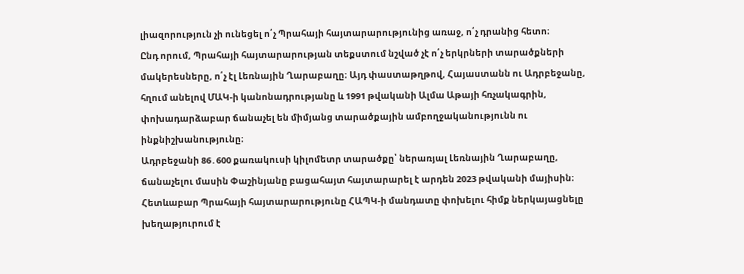լիազորություն չի ունեցել ո՛չ Պրահայի հայտարարությունից առաջ, ո՛չ դրանից հետո։
Ընդ որում, Պրահայի հայտարարության տեքստում նշված չէ ո՛չ երկրների տարածքների մակերեսները, ո՛չ էլ Լեռնային Ղարաբաղը։ Այդ փաստաթղթով, Հայաստանն ու Ադրբեջանը, հղում անելով ՄԱԿ-ի կանոնադրությանը և 1991 թվականի Ալմա Աթայի հռչակագրին, փոխադարձաբար ճանաչել են միմյանց տարածքային ամբողջականությունն ու ինքնիշխանությունը։
Ադրբեջանի 86․600 քառակուսի կիլոմետր տարածքը՝ ներառյալ Լեռնային Ղարաբաղը, ճանաչելու մասին Փաշինյանը բացահայտ հայտարարել է արդեն 2023 թվականի մայիսին։ Հետևաբար Պրահայի հայտարարությունը ՀԱՊԿ-ի մանդատը փոխելու հիմք ներկայացնելը խեղաթյուրում է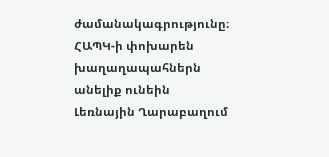ժամանակագրությունը։
ՀԱՊԿ-ի փոխարեն խաղաղապահներն անելիք ունեին
Լեռնային Ղարաբաղում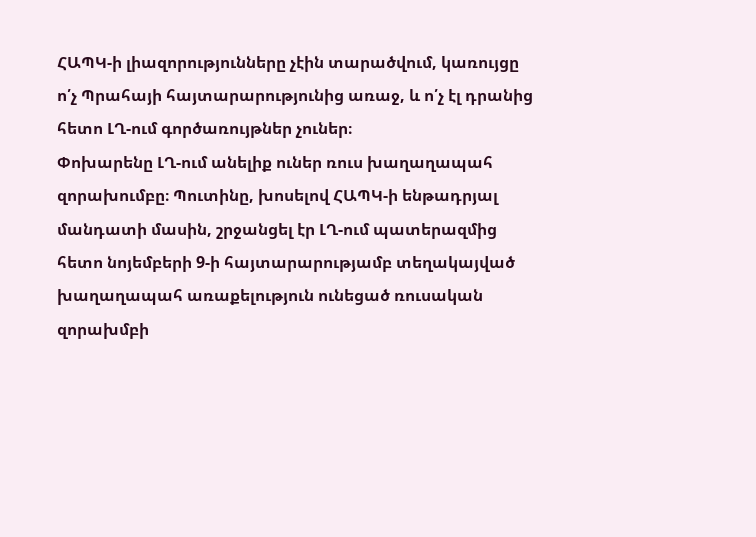ՀԱՊԿ-ի լիազորությունները չէին տարածվում, կառույցը ո՛չ Պրահայի հայտարարությունից առաջ, և ո՛չ էլ դրանից հետո ԼՂ-ում գործառույթներ չուներ։
Փոխարենը ԼՂ-ում անելիք ուներ ռուս խաղաղապահ զորախումբը։ Պուտինը, խոսելով ՀԱՊԿ-ի ենթադրյալ մանդատի մասին, շրջանցել էր ԼՂ-ում պատերազմից հետո նոյեմբերի 9-ի հայտարարությամբ տեղակայված խաղաղապահ առաքելություն ունեցած ռուսական զորախմբի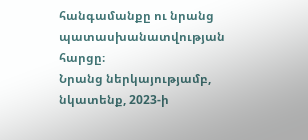հանգամանքը ու նրանց պատասխանատվության հարցը։
Նրանց ներկայությամբ, նկատենք, 2023-ի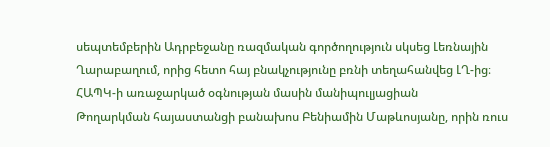սեպտեմբերին Ադրբեջանը ռազմական գործողություն սկսեց Լեռնային Ղարաբաղում, որից հետո հայ բնակչությունը բռնի տեղահանվեց ԼՂ-ից։
ՀԱՊԿ-ի առաջարկած օգնության մասին մանիպուլյացիան
Թողարկման հայաստանցի բանախոս Բենիամին Մաթևոսյանը, որին ռուս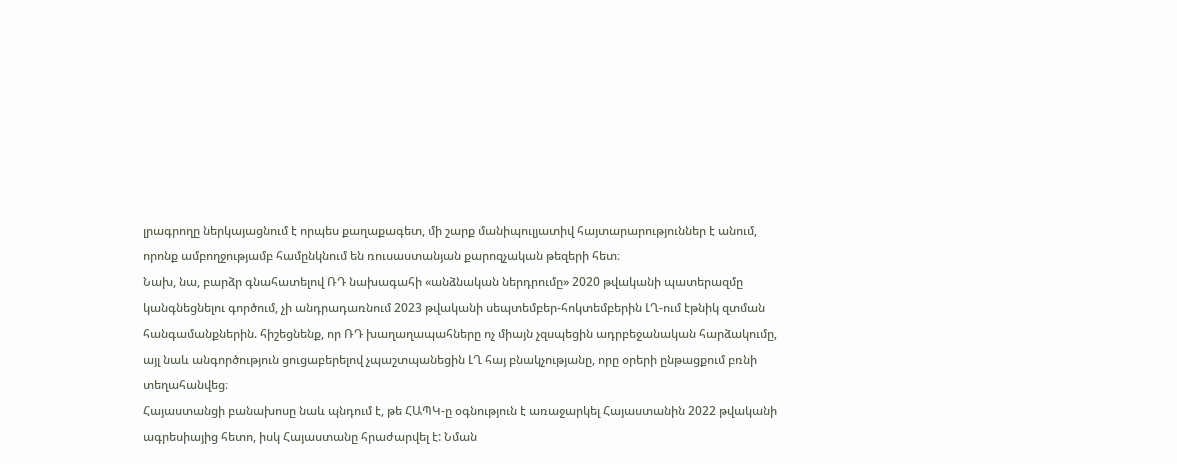լրագրողը ներկայացնում է որպես քաղաքագետ, մի շարք մանիպուլյատիվ հայտարարություններ է անում, որոնք ամբողջությամբ համընկնում են ռուսաստանյան քարոզչական թեզերի հետ։
Նախ, նա, բարձր գնահատելով ՌԴ նախագահի «անձնական ներդրումը» 2020 թվականի պատերազմը կանգնեցնելու գործում, չի անդրադառնում 2023 թվականի սեպտեմբեր-հոկտեմբերին ԼՂ-ում էթնիկ զտման հանգամանքներին. հիշեցնենք, որ ՌԴ խաղաղապահները ոչ միայն չզսպեցին ադրբեջանական հարձակումը, այլ նաև անգործություն ցուցաբերելով չպաշտպանեցին ԼՂ հայ բնակչությանը, որը օրերի ընթացքում բռնի տեղահանվեց։
Հայաստանցի բանախոսը նաև պնդում է, թե ՀԱՊԿ-ը օգնություն է առաջարկել Հայաստանին 2022 թվականի ագրեսիայից հետո, իսկ Հայաստանը հրաժարվել է: Նման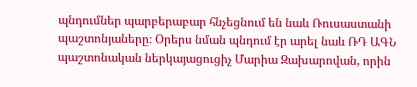պնդումներ պարբերաբար հնչեցնում են նաև Ռուսաստանի պաշտոնյաները։ Օրերս նման պնդում էր արել նաև ՌԴ ԱԳՆ պաշտոնական ներկայացուցիչ Մարիա Զախարովան, որին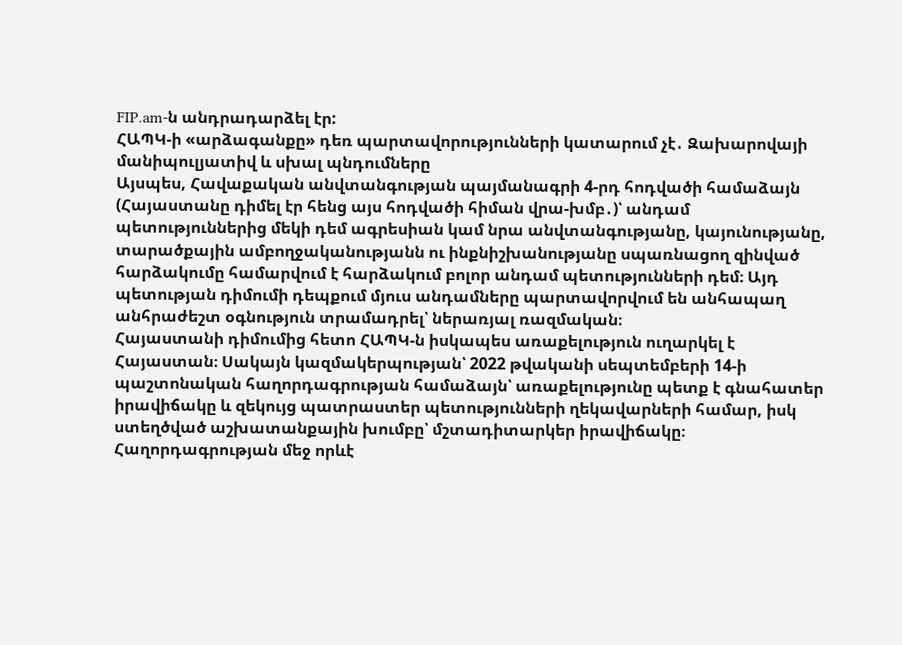FIP.am-ն անդրադարձել էր:
ՀԱՊԿ-ի «արձագանքը» դեռ պարտավորությունների կատարում չէ․ Զախարովայի մանիպուլյատիվ և սխալ պնդումները
Այսպես, Հավաքական անվտանգության պայմանագրի 4-րդ հոդվածի համաձայն (Հայաստանը դիմել էր հենց այս հոդվածի հիման վրա-խմբ․)՝ անդամ պետություններից մեկի դեմ ագրեսիան կամ նրա անվտանգությանը, կայունությանը, տարածքային ամբողջականությանն ու ինքնիշխանությանը սպառնացող զինված հարձակումը համարվում է հարձակում բոլոր անդամ պետությունների դեմ։ Այդ պետության դիմումի դեպքում մյուս անդամները պարտավորվում են անհապաղ անհրաժեշտ օգնություն տրամադրել՝ ներառյալ ռազմական։
Հայաստանի դիմումից հետո ՀԱՊԿ-ն իսկապես առաքելություն ուղարկել է Հայաստան։ Սակայն կազմակերպության՝ 2022 թվականի սեպտեմբերի 14-ի պաշտոնական հաղորդագրության համաձայն՝ առաքելությունը պետք է գնահատեր իրավիճակը և զեկույց պատրաստեր պետությունների ղեկավարների համար, իսկ ստեղծված աշխատանքային խումբը՝ մշտադիտարկեր իրավիճակը։
Հաղորդագրության մեջ որևէ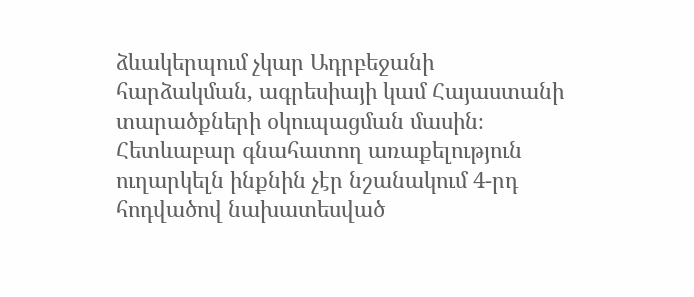ձևակերպում չկար Ադրբեջանի հարձակման, ագրեսիայի կամ Հայաստանի տարածքների օկուպացման մասին։ Հետևաբար գնահատող առաքելություն ուղարկելն ինքնին չէր նշանակում 4-րդ հոդվածով նախատեսված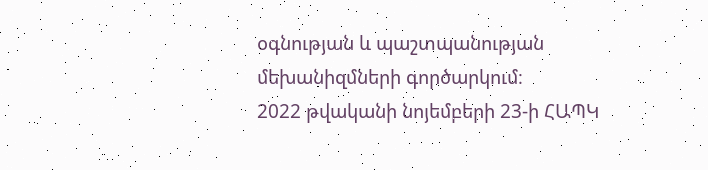օգնության և պաշտպանության մեխանիզմների գործարկում։
2022 թվականի նոյեմբերի 23-ի ՀԱՊԿ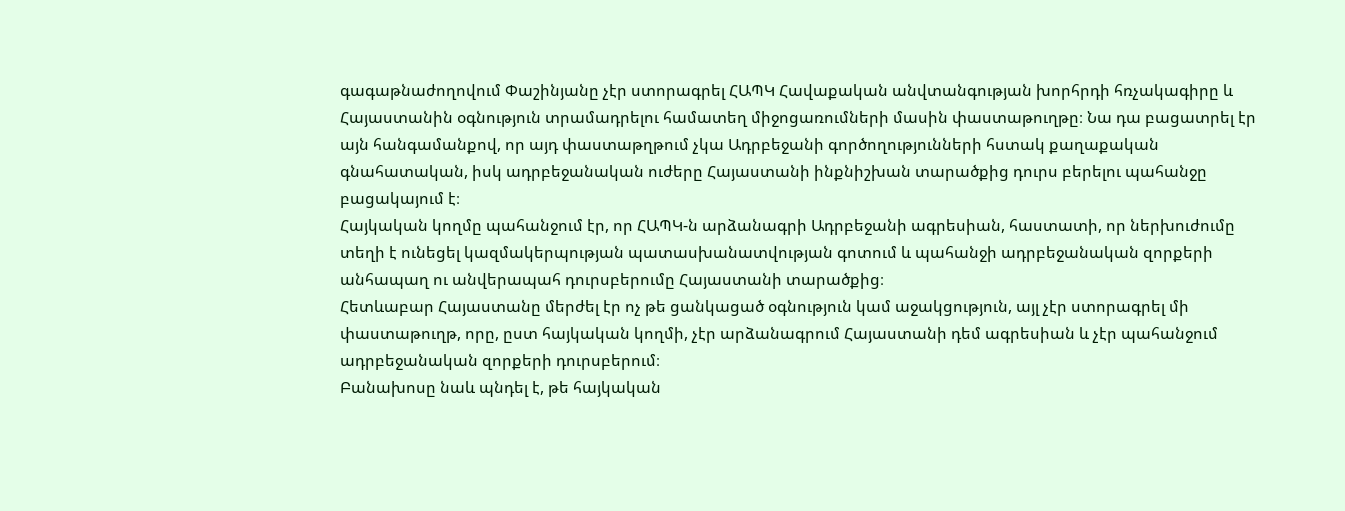գագաթնաժողովում Փաշինյանը չէր ստորագրել ՀԱՊԿ Հավաքական անվտանգության խորհրդի հռչակագիրը և Հայաստանին օգնություն տրամադրելու համատեղ միջոցառումների մասին փաստաթուղթը։ Նա դա բացատրել էր այն հանգամանքով, որ այդ փաստաթղթում չկա Ադրբեջանի գործողությունների հստակ քաղաքական գնահատական, իսկ ադրբեջանական ուժերը Հայաստանի ինքնիշխան տարածքից դուրս բերելու պահանջը բացակայում է։
Հայկական կողմը պահանջում էր, որ ՀԱՊԿ-ն արձանագրի Ադրբեջանի ագրեսիան, հաստատի, որ ներխուժումը տեղի է ունեցել կազմակերպության պատասխանատվության գոտում և պահանջի ադրբեջանական զորքերի անհապաղ ու անվերապահ դուրսբերումը Հայաստանի տարածքից։
Հետևաբար Հայաստանը մերժել էր ոչ թե ցանկացած օգնություն կամ աջակցություն, այլ չէր ստորագրել մի փաստաթուղթ, որը, ըստ հայկական կողմի, չէր արձանագրում Հայաստանի դեմ ագրեսիան և չէր պահանջում ադրբեջանական զորքերի դուրսբերում։
Բանախոսը նաև պնդել է, թե հայկական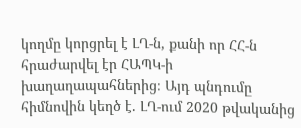կողմը կորցրել է ԼՂ-ն, քանի որ ՀՀ-ն հրաժարվել էր ՀԱՊԿ-ի խաղաղապահներից։ Այդ պնդումը հիմնովին կեղծ է. ԼՂ-ում 2020 թվականից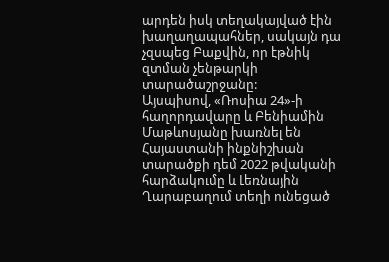արդեն իսկ տեղակայված էին խաղաղապահներ, սակայն դա չզսպեց Բաքվին, որ էթնիկ զտման չենթարկի տարածաշրջանը:
Այսպիսով, «Ռոսիա 24»-ի հաղորդավարը և Բենիամին Մաթևոսյանը խառնել են Հայաստանի ինքնիշխան տարածքի դեմ 2022 թվականի հարձակումը և Լեռնային Ղարաբաղում տեղի ունեցած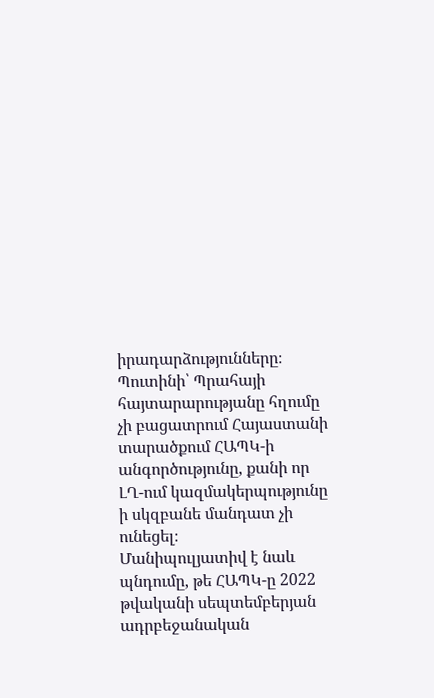իրադարձությունները։ Պուտինի՝ Պրահայի հայտարարությանը հղումը չի բացատրում Հայաստանի տարածքում ՀԱՊԿ-ի անգործությունը, քանի որ ԼՂ-ում կազմակերպությունը ի սկզբանե մանդատ չի ունեցել։
Մանիպուլյատիվ է նաև պնդումը, թե ՀԱՊԿ-ը 2022 թվականի սեպտեմբերյան ադրբեջանական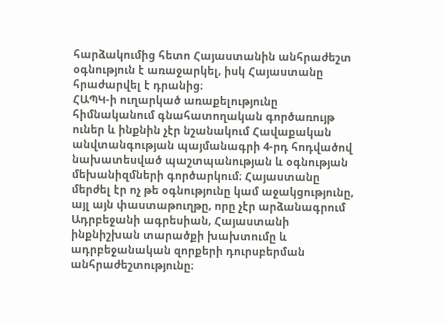հարձակումից հետո Հայաստանին անհրաժեշտ օգնություն է առաջարկել, իսկ Հայաստանը հրաժարվել է դրանից։
ՀԱՊԿ-ի ուղարկած առաքելությունը հիմնականում գնահատողական գործառույթ ուներ և ինքնին չէր նշանակում Հավաքական անվտանգության պայմանագրի 4-րդ հոդվածով նախատեսված պաշտպանության և օգնության մեխանիզմների գործարկում։ Հայաստանը մերժել էր ոչ թե օգնությունը կամ աջակցությունը, այլ այն փաստաթուղթը, որը չէր արձանագրում Ադրբեջանի ագրեսիան, Հայաստանի ինքնիշխան տարածքի խախտումը և ադրբեջանական զորքերի դուրսբերման անհրաժեշտությունը։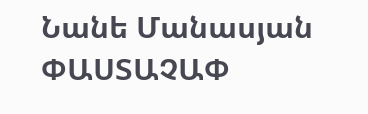Նանե Մանասյան
ՓԱՍՏԱՉԱՓ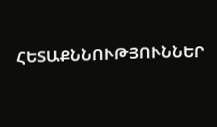ՀԵՏԱՔՆՆՈՒԹՅՈՒՆՆԵՐ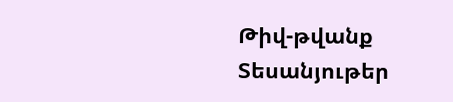Թիվ-թվանք
Տեսանյութեր